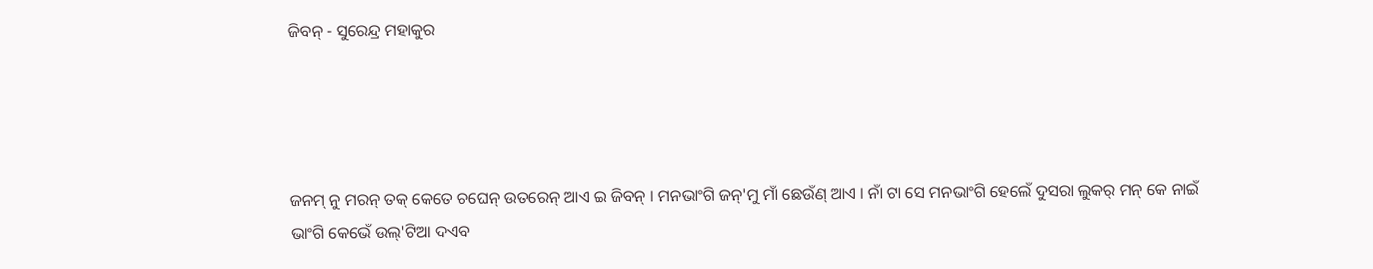ଜିବନ୍ - ସୁରେନ୍ଦ୍ର ମହାକୁର




ଜନମ୍ ନୁ ମରନ୍ ତକ୍ କେତେ ଚଘେନ୍ ଉତରେନ୍ ଆଏ ଇ ଜିବନ୍ । ମନଭାଂଗି ଜନ୍'ମୁ ମାଁ ଛେଉଁଣ୍ ଆଏ । ନାଁ ଟା ସେ ମନଭାଂଗି ହେଲେଁ ଦୁସରା ଲୁକର୍ ମନ୍ କେ ନାଇଁ ଭାଂଗି କେଭେଁ ଉଲ୍'ଟିଆ ଦଏବ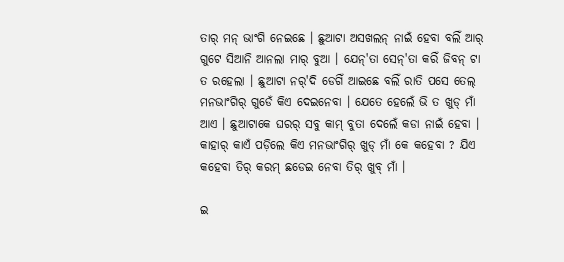ତାର୍‌ ମନ୍ ଭାଂଗି ନେଇଛେ । ଛୁଆଟା ଅସଖଲନ୍ ନାଇଁ ହେବା ବଲିଁ ଆର୍ ଗୁଟେ ସିଆନି ଆନଲା ମାର୍ ବୁଆ । ଯେନ୍'ତା ସେନ୍'ତା କରିଁ ଜିବନ୍ ଟା ତ ରହେଲା । ଛୁଆଟା ନର୍'ଦି ଡେଗିଁ ଆଇଛେ ବଲିଁ ରାତି ପସେ ତେଲ୍ ମନଭାଂଗିର୍ ଗୁଡେଁ କିଏ ଦେଇନେବା । ଯେତେ ହେଲେଁ ଭି ତ ଖୁଡ୍ ମାଁ ଆଏ । ଛୁଆଟାକେ ଘରର୍ ସବୁ କାମ୍ ବୁତା ଦେଲେଁ କଡା ନାଇଁ ହେବା । କାହାର୍ କାଏଁ ପଡ଼ିଲେ କିଏ ମନଭାଂଗିର୍ ଖୁଡ୍ ମାଁ କେ କହେବା ? ଯିଏ କହେବା ତିର୍ କରମ୍ ଛଡେଇ ନେବା ତିର୍ ଖୁବ୍ ମାଁ ।

ଇ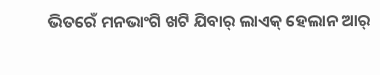ଭିତରେଁ ମନଭାଂଗି ଖଟି ଯିବାର୍ ଲାଏକ୍ ହେଲାନ ଆର୍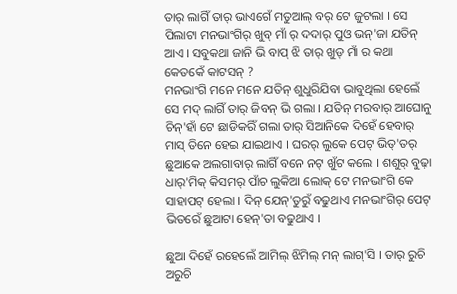ତାର୍ ଲାଗିଁ ତାର୍ ଭାଏଗେଁ ମତୁଆଲ୍ ବର୍ ଟେ ଜୁଟଲା । ସେ ପିଲାଟା ମନଭାଂଗିର୍ ଖୁବ୍ ମାଁ ର୍ ଦଦାର୍ ପୁଓ ଭନ୍'ଜା ଯତିନ୍ ଆଏ । ସବୁକଥା ଜାନି ଭି ବାପ୍ ଝି ତାର୍ ଖୁଡ୍ ମାଁ ର କଥା କେତକେଁ କାଟସନ୍ ?
ମନଭାଂଗି ମନେ ମନେ ଯତିନ୍ ଶୁଧୁରିଯିବା ଭାବୁଥିଲା ହେଲେଁ ସେ ମଦ୍ ଲାଗିଁ ତାର୍ ଜିବନ୍ ଭି ଗଲା । ଯତିନ୍ ମରବାର୍ ଆଘୋନୁ ଚିନ୍'ହାଁ ଟେ ଛାଡିକରିଁ ଗଲା ତାର୍ ସିଆନିକେ ଦିହେଁ ହେବାର୍ ମାସ୍ ତିନେ ହେଇ ଯାଇଥାଏ । ଘରର୍ ଲୁକେ ପେଟ୍ ଭିତ୍'ତର୍ ଛୁଆକେ ଅଲଗାବାର୍ ଲାଗିଁ ବନେ ନଟ୍ ଖୁଁଟ କଲେ । ଶଶୁର୍ ବୁଢ଼ା ଧାର୍'ମିକ୍ କିସମର୍ ପାଁଚ ଲୁକିଆ ଲୋକ୍ ଟେ ମନଭାଂଗି କେ ସାହାପଟ୍ ହେଲା । ଦିନ୍ ଯେନ୍'ତୁରୁଁ ବଢୁଥାଏ ମନଭାଂଗିର୍ ପେଟ୍ ଭିତରେଁ ଛୁଆଟା ହେନ୍'ତା ବଢୁଥାଏ ।

ଛୁଆ ଦିହେଁ ରହେଲେଁ ଆମିଲ୍ ଝିମିଲ୍ ମନ୍ ଲାଗ୍'ସି । ତାର୍ ରୁଚି ଅରୁଚି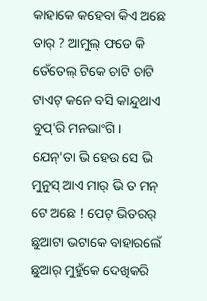କାହାକେ କହେବା କିଏ ଅଛେ ତାର୍ ? ଆମୁଲ୍ ଫଡେ କି ତେଁତେଲ୍ ଟିକେ ଚାଟି ଚାଟି ଟାଏଟ୍ କନେ ବସି କାନ୍ଦୁଥାଏ ବୁପ୍'ରି ମନଭାଂଗି । ଯେନ୍'ତା ଭି ହେଉ ସେ ଭି ମୁନୁସ୍ ଆଏ ମାର୍ ଭି ତ ମନ୍ ଟେ ଅଛେ ! ପେଟ୍ ଭିତରର୍ ଛୁଆଟା ଭଟାକେ ବାହାରଲେଁ ଛୁଆର୍ ମୁହୁଁକେ ଦେଖିକରି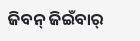ଜିବନ୍ ଜିଇଁବାର୍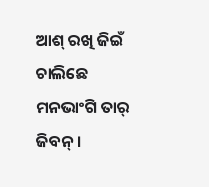ଆଶ୍ ରଖି ଜିଇଁ ଚାଲିଛେ ମନଭାଂଗି ତାର୍ ଜିବନ୍ ।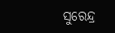ସୁରେନ୍ଦ୍ର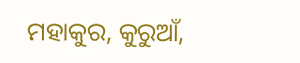ମହାକୁର, କୁରୁଆଁ,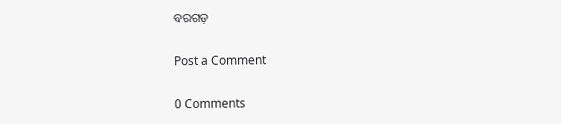ବରଗଡ଼

Post a Comment

0 Comments